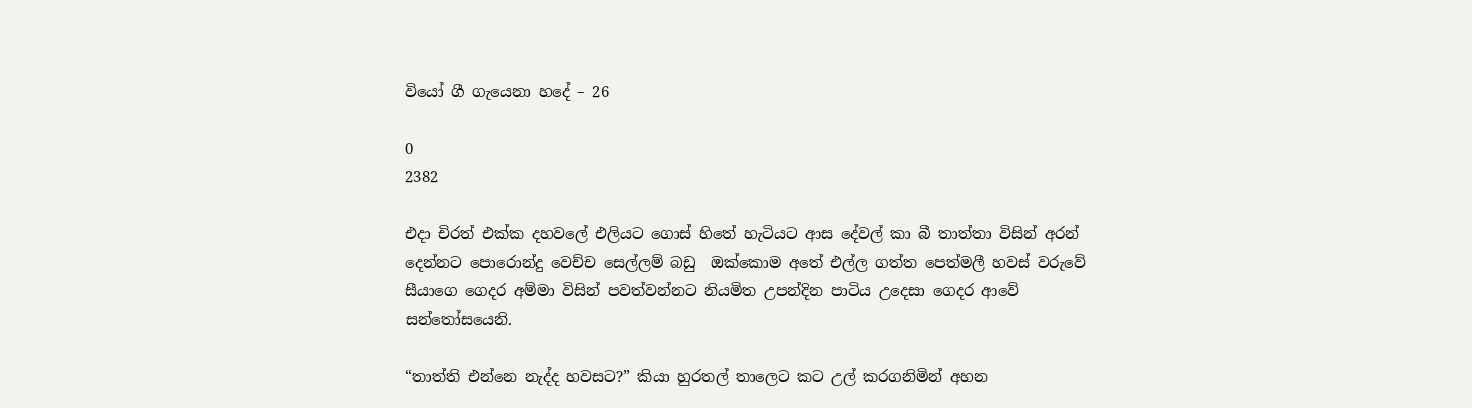වියෝ ගී ගැයෙනා හදේ – 26

0
2382

එදා චිරත් එක්ක දහවලේ එලියට ගොස් හිතේ හැටියට ආස දේවල් කා බී තාත්තා විසින් අරන් දෙන්නට පොරොන්දු වෙච්ච සෙල්ලම් බඩු  ඔක්කොම අතේ එල්ල ගත්ත පෙත්මලී හවස් වරුවේ සීයාගෙ ගෙදර අම්මා විසින් පවත්වන්නට නියමිත උපන්දින පාටිය උදෙසා ගෙදර ආවේ සන්තෝසයෙනි.

“තාත්ති එන්නෙ නැද්ද හවසට?” කියා හුරතල් තාලෙට කට උල් කරගනිමින් අහන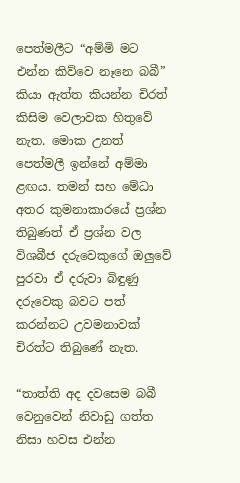පෙත්මලීට “අම්මි මට එන්න කිව්වෙ නෑනෙ බබී” කියා ඇත්ත කියන්න චිරත් කිසිම වෙලාවක හිතුවේ නැත. මොක උනත් පෙත්මලී ඉන්නේ අම්මා ළඟය. තමන් සහ මේධා අතර කුමනාකාරයේ ප්‍රශ්න තිබුණත් ඒ ප්‍රශ්න වල විශබීජ දරුවෙකුගේ ඔලුවේ පුරවා ඒ දරුවා බිඳුණු දරුවෙකු බවට පත් කරන්නට උවමනාවක් චිරත්ට තිබුණේ නැත.

“තාත්ති අද දවසෙම බබී වෙනුවෙන් නිවාඩු ගත්ත නිසා හවස එන්න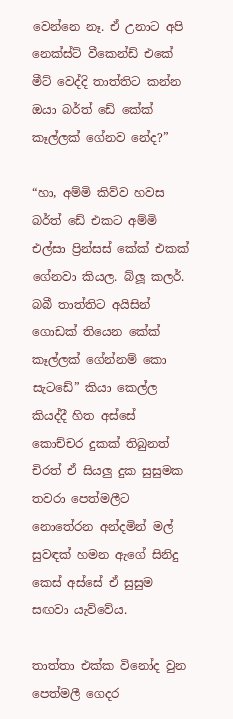වෙන්නෙ නෑ. ඒ උනාට අපි නෙක්ස්ට් වීකෙන්ඩ් එකේ මීට් වෙද්දි තාත්තිට කන්න ඔයා බර්ත් ඩේ කේක් කෑල්ලක් ගේනව නේද?”

“හා, අම්මි කිව්ව හවස බර්ත් ඩේ එකට අම්මි එල්සා ප්‍රින්සස් කේක් එකක් ගේනවා කියල. බ්ලූ කලර්. බබී තාත්තිට අයිසින් ගොඩක් තියෙන කේක් කෑල්ලක් ගේන්නම් කො සැටඩේ” කියා කෙල්ල කියද්දී හිත අස්සේ කොච්චර දුකක් තිබුනත් චිරත් ඒ සියලු දුක සුසුමක තවරා පෙත්මලීට නොතේරන අන්දමින් මල් සුවඳක් හමන ඇගේ සිනිදු කෙස් අස්සේ ඒ සුසුම සඟවා යැව්වේය.

තාත්තා එක්ක විනෝද වුන පෙත්මලී ගෙදර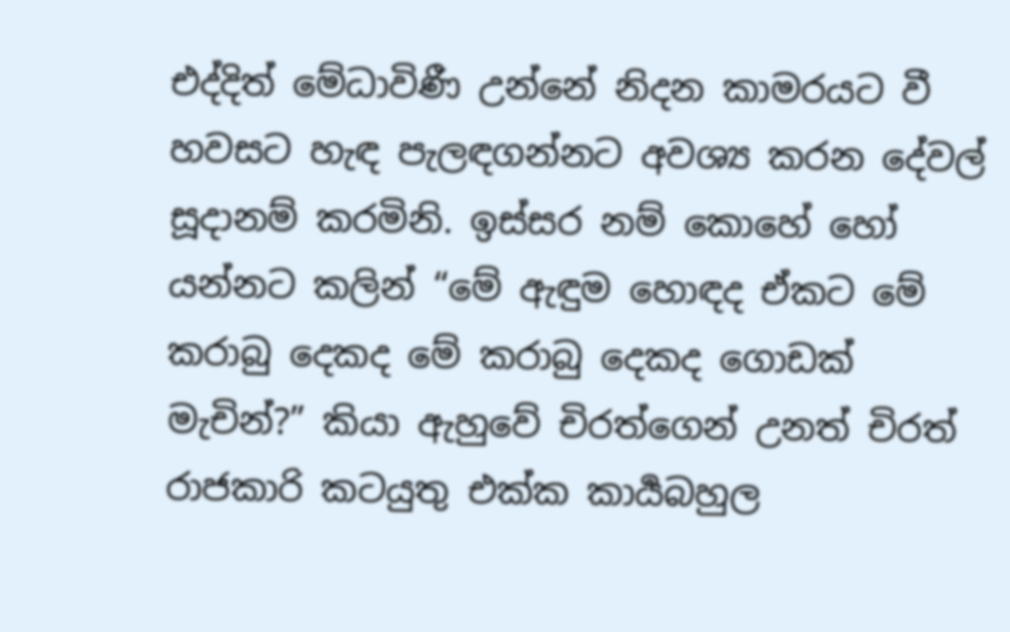එද්දිත් මේධාවිණී උන්නේ නිදන කාමරයට වී හවසට හැඳ පැලඳගන්නට අවශ්‍ය කරන දේවල් සූදානම් කරමිනි. ඉස්සර නම් කොහේ හෝ යන්නට කලින් “මේ ඇඳුම හොඳද ඒකට මේ කරාබු දෙකද මේ කරාබු දෙකද ගොඩක් මැචින්?” කියා ඇහුවේ චිරත්ගෙන් උනත් චිරත් රාජකාරි කටයුතු එක්ක කාර්‍යබහුල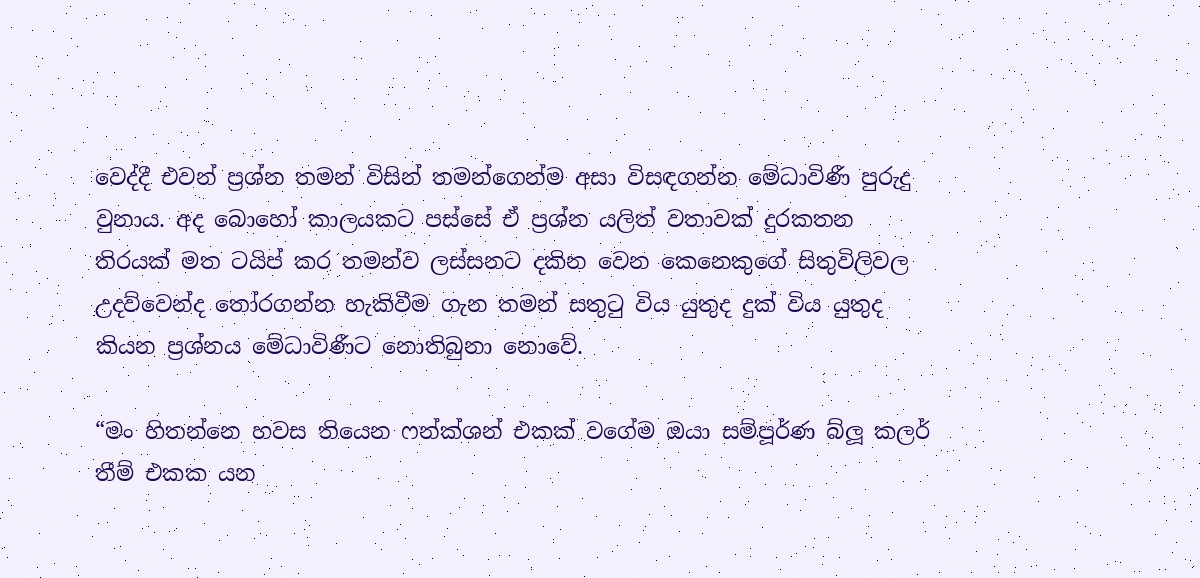වෙද්දී එවන් ප්‍රශ්න තමන් විසින් තමන්ගෙන්ම අසා විසඳගන්න මේධාවිණී පුරුදු වුනාය. අද බොහෝ කාලයකට පස්සේ ඒ ප්‍රශ්න යලිත් වතාවක් දුරකතන තිරයක් මත ටයිප් කර තමන්ව ලස්සනට දකින වෙන කෙනෙකුගේ සිතුවිලිවල උදව්වෙන්ද තෝරගන්න හැකිවීම ගැන තමන් සතුටු විය යුතුද දුක් විය යුතුද කියන ප්‍රශ්නය මේධාවිණීට නොතිබුනා නොවේ.

“මං හිතන්නෙ හවස තියෙන ෆන්ක්ශන් එකක් වගේම ඔයා සම්පූර්ණ බ්ලූ කලර් තීම් එකක යන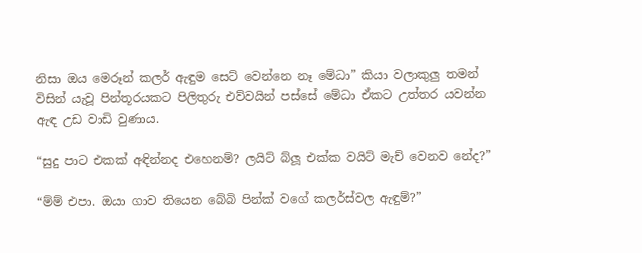නිසා ඔය මෙරූන් කලර් ඇඳුම සෙට් වෙන්නෙ නෑ මේධා” කියා වලාකුලු තමන් විසින් යැවූ පින්තූරයකට පිලිතුරු එව්වයින් පස්සේ මේධා ඒකට උත්තර යවන්න ඇඳ උඩ වාඩි වුණාය.

“සුදු පාට එකක් අඳින්නද එහෙනම්? ලයිට් බ්ලූ එක්ක වයිට් මැච් වෙනව නේද?”

“ම්ම් එපා. ඔයා ගාව තියෙන බේබි පින්ක් වගේ කලර්ස්වල ඇඳුම්?”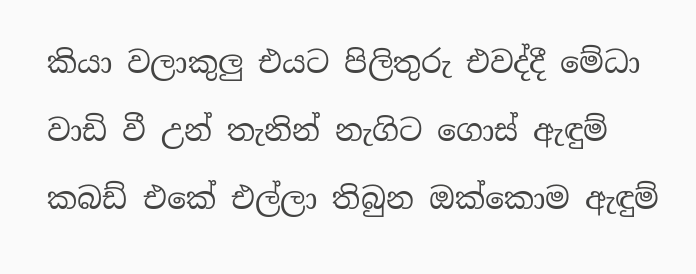කියා වලාකුලු එයට පිලිතුරු එවද්දී මේධා වාඩි වී උන් තැනින් නැගිට ගොස් ඇඳුම් කබඩ් එකේ එල්ලා තිබුන ඔක්කොම ඇඳුම්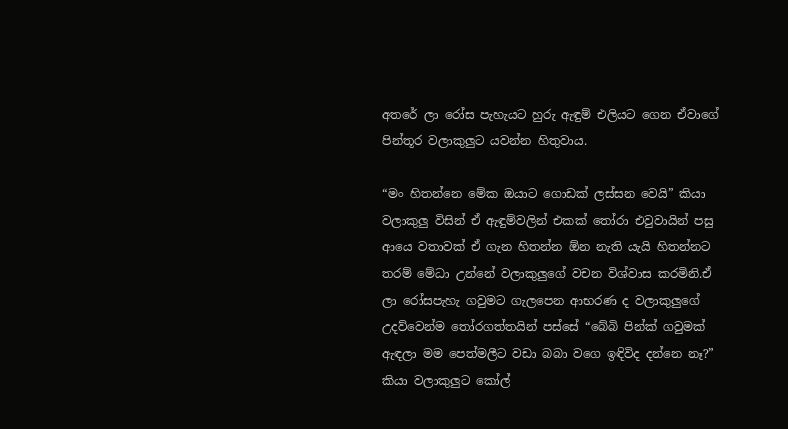අතරේ ලා රෝස පැහැයට හුරු ඇඳුම් එලියට ගෙන ඒවාගේ පින්තූර වලාකුලුට යවන්න හිතුවාය.

“මං හිතන්නෙ මේක ඔයාට ගොඩක් ලස්සන වෙයි” කියා වලාකුලු විසින් ඒ ඇඳුම්වලින් එකක් තෝරා එවුවායින් පසු ආයෙ වතාවක් ඒ ගැන හිතන්න ඕන නැති යැයි හිතන්නට තරම් මේධා උන්නේ වලාකුලුගේ වචන විශ්වාස කරමිනි.ඒ ලා රෝසපැහැ ගවුමට ගැලපෙන ආභරණ ද වලාකුලුගේ උදව්වෙන්ම තෝරගත්තයින් පස්සේ “බේබි පින්ක් ගවුමක් ඇඳලා මම පෙත්මලීට වඩා බබා වගෙ ඉඳිවිද දන්නෙ නෑ?” කියා වලාකුලුට කෝල්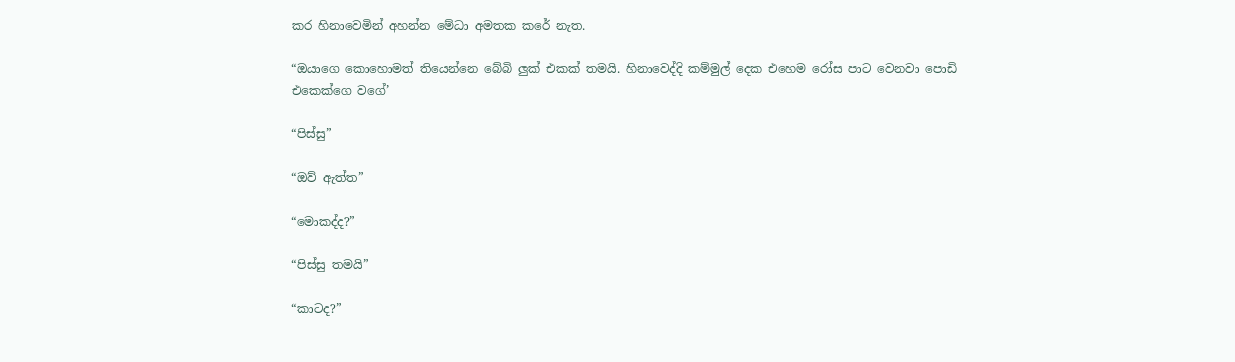කර හිනාවෙමින් අහන්න මේධා අමතක කරේ නැත.

“ඔයාගෙ කොහොමත් තියෙන්නෙ බේබි ලුක් එකක් තමයි. හිනාවෙද්දි කම්මුල් දෙක එහෙම රෝස පාට වෙනවා පොඩි එකෙක්ගෙ වගේ’

“පිස්සු”

“ඔව් ඇත්ත”

“මොකද්ද?”

“පිස්සු තමයි”

“කාටද?”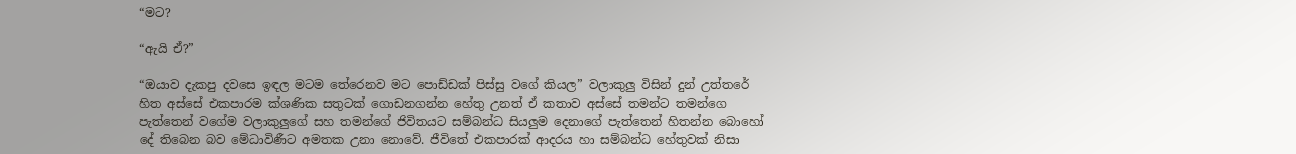“මට?

“ඇයි ඒ?”

“ඔයාව දැකපු දවසෙ ඉඳල මටම තේරෙනව මට පොඩ්ඩක් පිස්සු වගේ කියල” වලාකුලු විසින් දුන් උත්තරේ හිත අස්සේ එකපාරම ක්ශණික සතුටක් ගොඩනගන්න හේතු උනත් ඒ කතාව අස්සේ තමන්ට තමන්ගෙ පැත්තෙන් වගේම වලාකුලුගේ සහ තමන්ගේ ජිවිතයට සම්බන්ධ සියලුම දෙනාගේ පැත්තෙන් හිතන්න බොහෝ දේ තිබෙන බව මේධාවිණීට අමතක උනා නොවේ. ජීවිතේ එකපාරක් ආදරය හා සම්බන්ධ හේතුවක් නිසා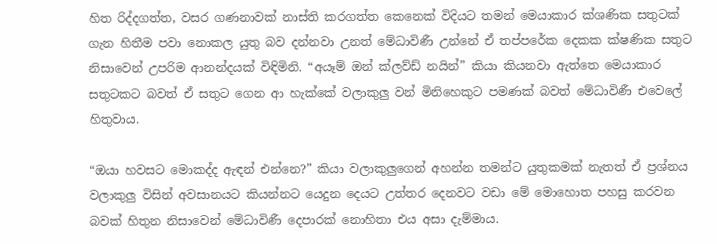හිත රිද්දගත්ත, වසර ගණනාවක් නාස්ති කරගත්ත කෙනෙක් විදියට තමන් මෙයාකාර ක්ශණික සතුටක් ගැන හිතීම පවා නොකල යුතු බව දන්නවා උනත් මේධාවිණී උන්නේ ඒ තප්පරේක දෙකක ක්ෂණික සතුට නිසාවෙන් උපරිම ආනන්දයක් විඳිමිනි. “අයෑම් ඔන් ක්ලව්ඩ් නයින්” කියා කියනවා ඇත්තෙ මෙයාකාර සතුටකට බවත් ඒ සතුට ගෙන ආ හැක්කේ වලාකුලු වන් මිනිහෙකුට පමණක් බවත් මේධාවිණී එවෙලේ හිතුවාය.

“ඔයා හවසට මොකද්ද ඇඳන් එන්නෙ?” කියා වලාකුලුගෙන් අහන්න තමන්ට යුතුකමක් නැතත් ඒ ප්‍රශ්නය වලාකුලු විසින් අවසානයට කියන්නට යෙදුන දෙයට උත්තර දෙනවට වඩා මේ මොහොත පහසු කරවන බවක් හිතුන නිසාවෙන් මේධාවිණී දෙපාරක් නොහිතා එය අසා දැම්මාය.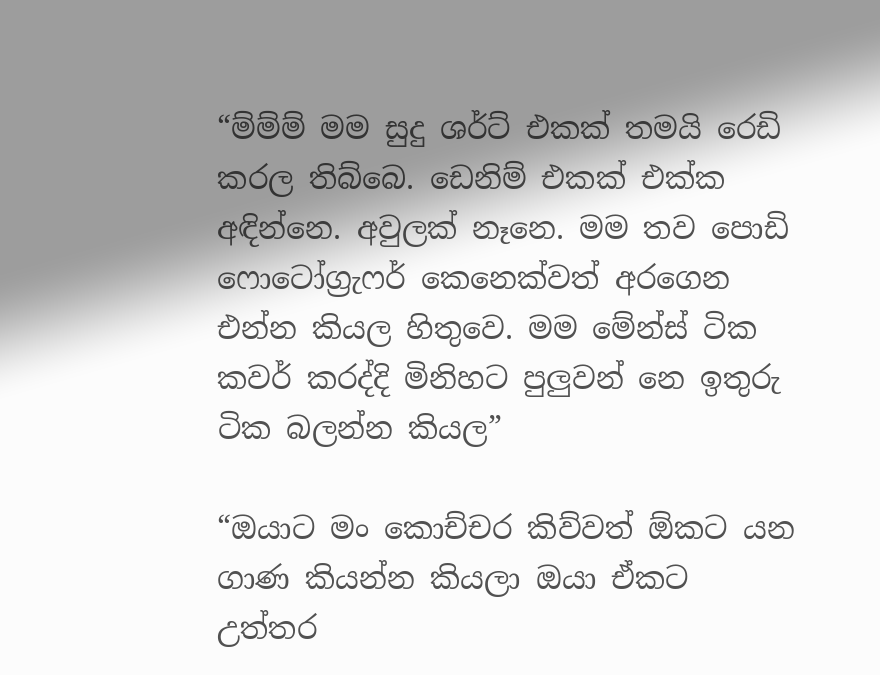“ම්ම්ම් මම සුදු ශර්ට් එකක් තමයි රෙඩි කරල තිබ්බෙ. ඩෙනිම් එකක් එක්ක අඳින්නෙ. අවුලක් නෑනෙ. මම තව පොඩි ෆොටෝග්‍රැෆර් කෙනෙක්වත් අරගෙන එන්න කියල හිතුවෙ. මම මේන්ස් ටික කවර් කරද්දි මිනිහට පුලුවන් නෙ ඉතුරු ටික බලන්න කියල”

“ඔයාට මං කොච්චර කිව්වත් ඕකට යන ගාණ කියන්න කියලා ඔයා ඒකට උත්තර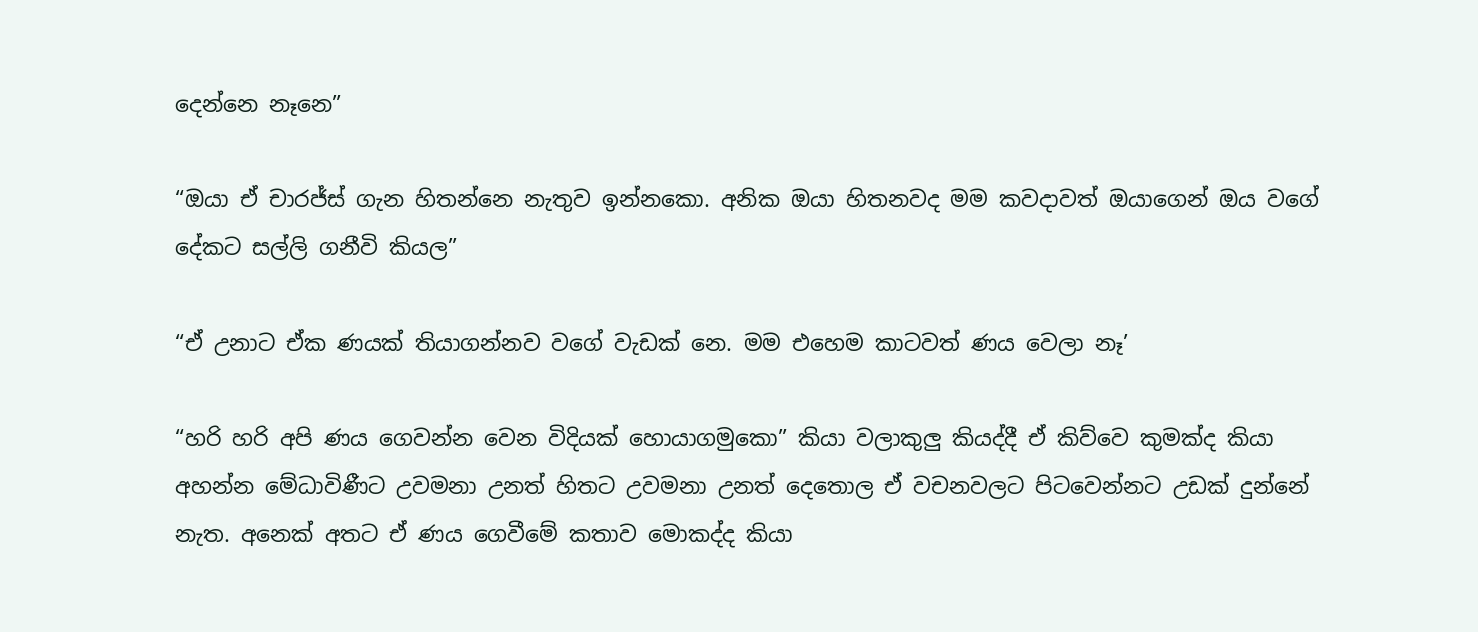දෙන්නෙ නෑනෙ”

“ඔයා ඒ චාරජ්ස් ගැන හිතන්නෙ නැතුව ඉන්නකො. අනික ඔයා හිතනවද මම කවදාවත් ඔයාගෙන් ඔය වගේ දේකට සල්ලි ගනීවි කියල”

“ඒ උනාට ඒක ණයක් තියාගන්නව වගේ වැඩක් නෙ. මම එහෙම කාටවත් ණය වෙලා නෑ’

“හරි හරි අපි ණය ගෙවන්න වෙන විදියක් හොයාගමුකො” කියා වලාකුලු කියද්දී ඒ කිව්වෙ කුමක්ද කියා අහන්න මේධාවිණීට උවමනා උනත් හිතට උවමනා උනත් දෙතොල ඒ වචනවලට පිටවෙන්නට උඩක් දුන්නේ නැත. අනෙක් අතට ඒ ණය ගෙවීමේ කතාව මොකද්ද කියා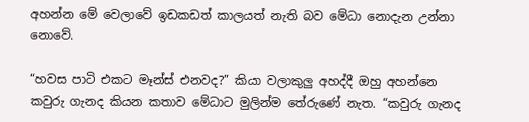අහන්න මේ වෙලාවේ ඉඩකඩත් කාලයත් නැති බව මේධා නොදැන උන්නා නොවේ.

“හවස පාටි එකට මෑන්ස් එනවද?” කියා වලාකුලු අහද්දී ඔහු අහන්නෙ කවුරු ගැනද කියන කතාව මේධාට මුලින්ම තේරුණේ නැත. “කවුරු ගැනද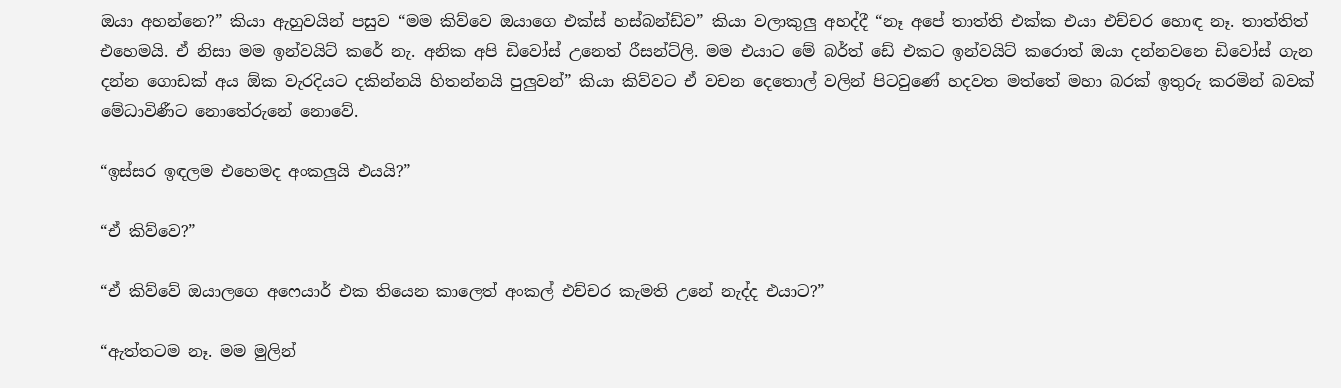ඔයා අහන්නෙ?” කියා ඇහුවයින් පසුව “මම කිව්වෙ ඔයාගෙ එක්ස් හස්බන්ඩ්ව” කියා වලාකුලු අහද්දී “නෑ අපේ තාත්ති එක්ක එයා එච්චර හොඳ නෑ. තාත්තිත් එහෙමයි. ඒ නිසා මම ඉන්වයිට් කරේ නැ. අනික අපි ඩිවෝස් උනෙත් රීසන්ට්ලි. මම එයාට මේ බර්ත් ඩේ එකට ඉන්වයිට් කරොත් ඔයා දන්නවනෙ ඩිවෝස් ගැන දන්න ගොඩක් අය ඕක වැරදියට දකින්නයි හිතන්නයි පුලුවන්” කියා කිව්වට ඒ වචන දෙතොල් වලින් පිටවුණේ හදවත මත්තේ මහා බරක් ඉතුරු කරමින් බවක් මේධාවිණීට නොතේරුනේ නොවේ.

“ඉස්සර ඉඳලම එහෙමද අංකලුයි එයයි?”

“ඒ කිව්වෙ?”

“ඒ කිව්වේ ඔයාලගෙ අෆෙයාර් එක තියෙන කාලෙත් අංකල් එච්චර කැමති උනේ නැද්ද එයාට?”

“ඇත්තටම නෑ. මම මුලින්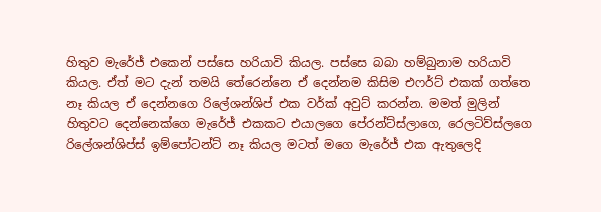හිතුව මැරේජ් එකෙන් පස්සෙ හරියාවි කියල. පස්සෙ බබා හම්බුනාම හරියාවි කියල. ඒත් මට දැන් තමයි තේරෙන්නෙ ඒ දෙන්නම කිසිම එෆර්ට් එකක් ගත්තෙ නෑ කියල ඒ දෙන්නගෙ රිලේශන්ශිප් එක වර්ක් අවුට් කරන්න. මමත් මුලින් හිතුවට දෙන්නෙක්ගෙ මැරේජ් එකකට එයාලගෙ පේරන්ට්ස්ලාගෙ, රෙලටිව්ස්ලගෙ රිලේශන්ශිප්ස් ඉම්පෝටන්ට් නෑ කියල මටත් මගෙ මැරේජ් එක ඇතුලෙදි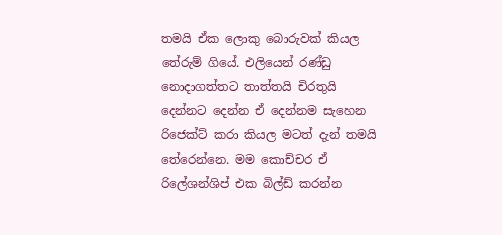තමයි ඒක ලොකු බොරුවක් කියල තේරුම් ගියේ. එලියෙන් රණ්ඩු නොදාගත්තට තාත්තයි චිරතුයි දෙන්නට දෙන්න ඒ දෙන්නම සැහෙන රිජෙක්ට් කරා කියල මටත් දැන් තමයි තේරෙන්නෙ. මම කොච්චර ඒ රිලේශන්ශිප් එක බිල්ඩ් කරන්න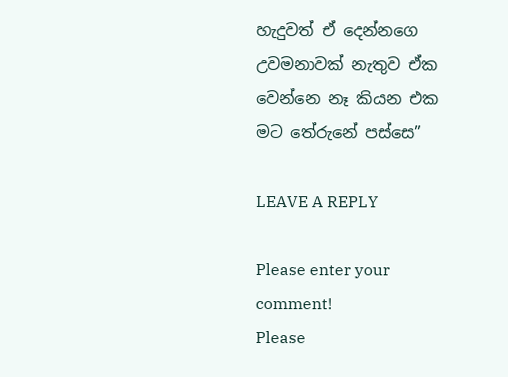හැදුවත් ඒ දෙන්නගෙ උවමනාවක් නැතුව ඒක වෙන්නෙ නෑ කියන එක මට තේරුනේ පස්සෙ”

LEAVE A REPLY

Please enter your comment!
Please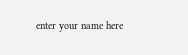enter your name here